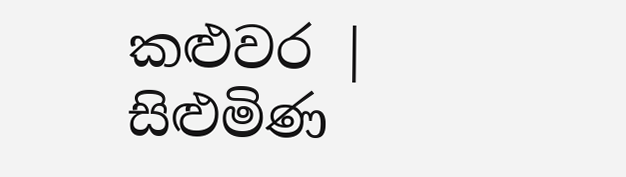කළුවර | සිළුමිණ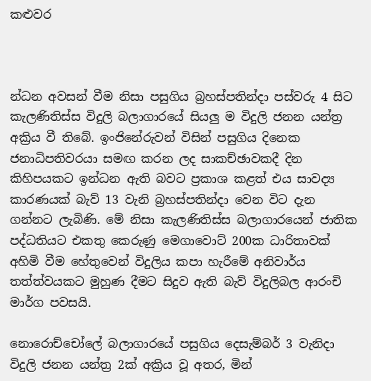කළුවර



න්ධන අවසන් වීම නිසා පසුගිය බ්‍රහස්පතින්දා පස්වරු 4 සිට කැලණිතිස්ස විදුලි බලාගාරයේ සියලු ම විදුලි ජනන යන්ත්‍ර අක්‍රිය වී තිබේ. ඉංජිනේරුවන් විසින් පසුගිය දිනෙක ජනාධිපතිවරයා සමඟ කරන ලද සාකච්ඡාවකදී දින කිහිපයකට ඉන්ධන ඇති බවට ප්‍රකාශ කළත් එය සාවද්‍ය කාරණයක් බැව් 13 වැනි බ්‍රහස්පතින්දා වෙන විට දැන ගන්නට ලැබිණි. මේ නිසා කැලණිතිස්ස බලාගාරයෙන් ජාතික පද්ධතියට එකතු කෙරුණු මෙගාවොට් 200ක ධාරිතාවක් අහිමි වීම හේතුවෙන් විදුලිය කපා හැරීමේ අනිවාර්ය තත්ත්වයකට මුහුණ දීමට සිදුව ඇති බැව් විදුලිබල ආරංචි මාර්ග පවසයි.

නොරොච්චෝලේ බලාගාරයේ පසුගිය දෙසැම්බර් 3 වැනිදා විදුලි ජනන යන්ත්‍ර 2ක් අක්‍රිය වූ අතර, මින්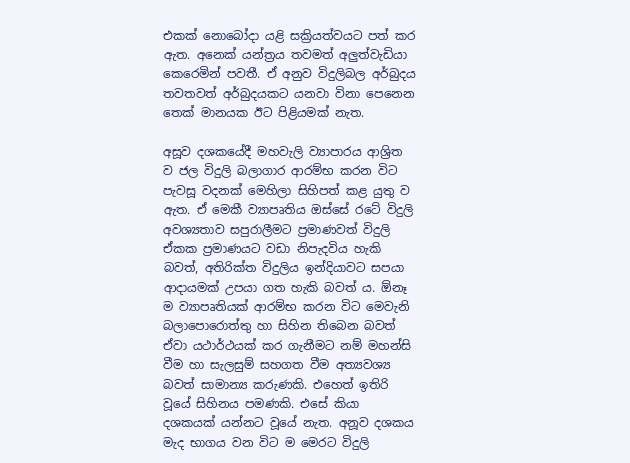එකක් නොබෝදා යළි සක්‍රියත්වයට පත් කර ඇත. අනෙක් යන්ත්‍රය තවමත් අලුත්වැඩියා කෙරෙමින් පවතී. ඒ අනුව විදුලිබල අර්බුදය තවතවත් අර්බුදයකට යනවා විනා පෙනෙන තෙක් මානයක ඊට පිළියමක් නැත.

අසූව දශකයේදී මහවැලි ව්‍යාපාරය ආශ්‍රිත ව ජල විදුලි බලාගාර ආරම්භ කරන විට පැවසූ වදනක් මෙහිලා සිහිපත් කළ යුතු ව ඇත. ඒ මෙකී ව්‍යාපෘතිය ඔස්සේ රටේ විදුලි අවශ්‍යතාව සපුරාලීමට ප්‍රමාණවත් විදුලි ඒකක ප්‍රමාණයට වඩා නිපැදවිය හැකි බවත්, අතිරික්ත විදුලිය ඉන්දියාවට සපයා ආදායමක් උපයා ගත හැකි බවත් ය. ඕනෑ ම ව්‍යාපෘතියක් ආරම්භ කරන විට මෙවැනි බලාපොරොත්තු හා සිහින තිබෙන බවත් ඒවා යථාර්ථයක් කර ගැනීමට නම් මහන්සි වීම හා සැලසුම් සහගත වීම අත්‍යවශ්‍ය බවත් සාමාන්‍ය කරුණකි. එහෙත් ඉතිරි වූයේ සිහිනය පමණකි. එසේ කියා දශකයක් යන්නට වූයේ නැත. අනූව දශකය මැද භාගය වන විට ම මෙරට විදුලි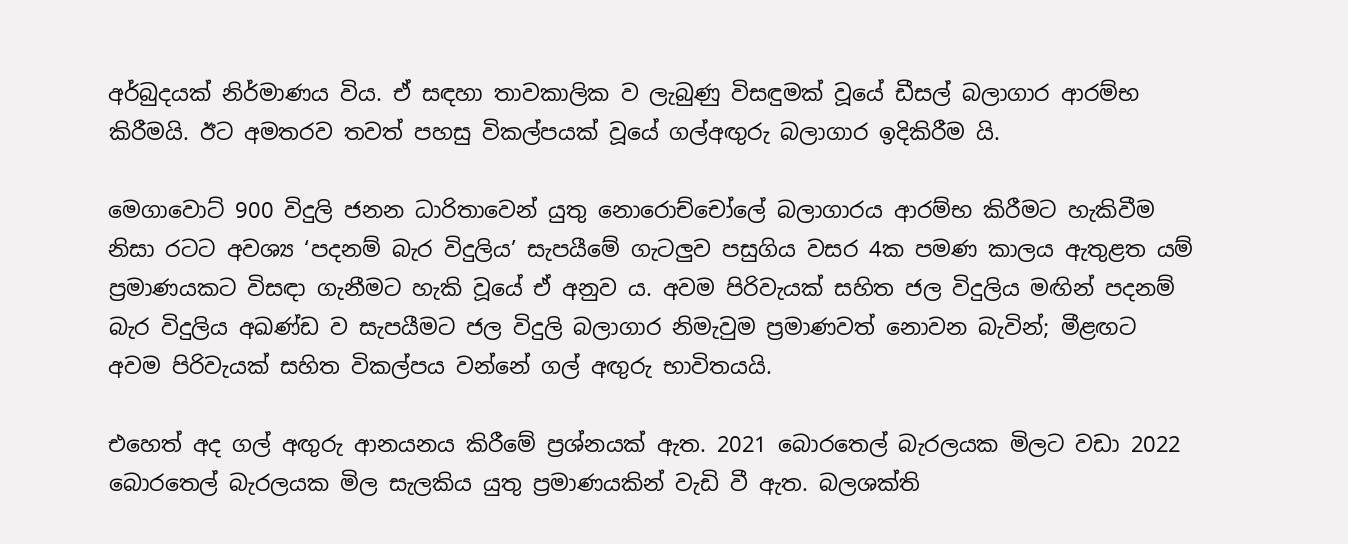අර්බුදයක් නිර්මාණය විය. ඒ සඳහා තාවකාලික ව ලැබුණු විසඳුමක් වූයේ ඩීසල් බලාගාර ආරම්භ කිරීමයි. ඊට අමතරව තවත් පහසු විකල්පයක් වූයේ ගල්අඟුරු බලාගාර ඉදිකිරීම යි.

මෙගාවොට් 900 විදුලි ජනන ධාරිතාවෙන් යුතු නොරොච්චෝලේ බලාගාරය ආරම්භ කිරීමට හැකිවීම නිසා රටට අවශ්‍ය ‘පදනම් බැර විදුලිය’ සැපයීමේ ගැටලුව පසුගිය වසර 4ක පමණ කාලය ඇතුළත යම් ප්‍රමාණයකට විසඳා ගැනීමට හැකි වූයේ ඒ අනුව ය. අවම පිරිවැයක් සහිත ජල විදුලිය මඟින් පදනම් බැර විදුලිය අඛණ්ඩ ව සැපයීමට ජල විදුලි බලාගාර නිමැවුම ප්‍රමාණවත් නොවන බැවින්; මීළඟට අවම පිරිවැයක් සහිත විකල්පය වන්නේ ගල් අඟුරු භාවිතයයි.

එහෙත් අද ගල් අඟුරු ආනයනය කිරීමේ ප්‍රශ්නයක් ඇත. 2021 බොරතෙල් බැරලයක මිලට වඩා 2022 බොරතෙල් බැරලයක මිල සැලකිය යුතු ප්‍රමාණයකින් වැඩි වී ඇත. බලශක්ති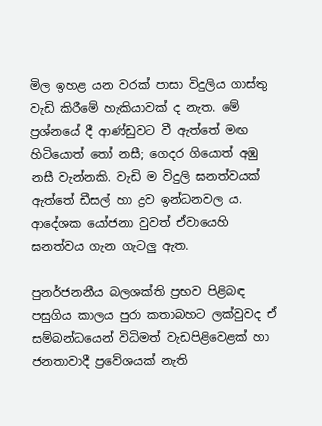මිල ඉහළ යන වරක් පාසා විදුලිය ගාස්තු වැඩි කිරීමේ හැකියාවක් ද නැත. මේ ප්‍රශ්නයේ දී ආණ්ඩුවට වී ඇත්තේ මඟ හිටියොත් තෝ නසී; ගෙදර ගියොත් අඹු නසී වැන්නකි. වැඩි ම විදුලි ඝනත්වයක් ඇත්තේ ඩීසල් හා ද්‍රව ඉන්ධනවල ය. ආදේශක යෝජනා වුවත් ඒවායෙහි ඝනත්වය ගැන ගැටලු ඇත.

පුනර්ජනනීය බලශක්ති ප්‍රභව පිළිබඳ පසුගිය කාලය පුරා කතාබහට ලක්වුවද ඒ සම්බන්ධයෙන් විධිමත් වැඩපිළිවෙළක් හා ජනතාවාදී ප්‍රවේශයක් නැති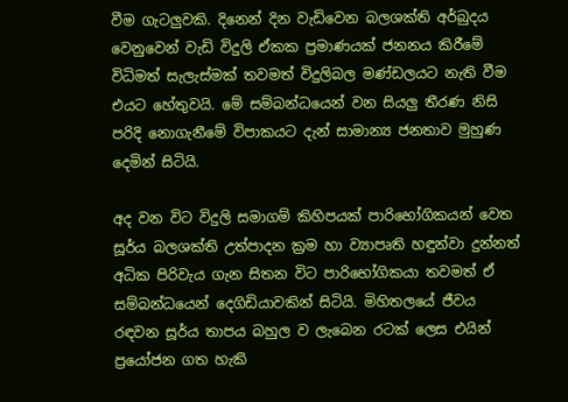වීම ගැටලුවකි. දිනෙන් දින වැඩිවෙන බලශක්ති අර්බුදය වෙනුවෙන් වැඩි විදුලි ඒකක ප්‍රමාණයක් ජනනය කිරීමේ විධිමත් සැලැස්මක් තවමත් විදුලිබල මණ්ඩලයට නැති වීම එයට හේතුවයි. මේ සම්බන්ධයෙන් වන සියලු තීරණ නිසි පරිදි නොගැනීමේ විපාකයට දැන් සාමාන්‍ය ජනතාව මුහුණ දෙමින් සිටියි.

අද වන විට විදුලි සමාගම් කිහිපයක් පාරිභෝගිකයන් වෙත සූර්ය බලශක්ති උත්පාදන ක්‍රම හා ව්‍යාපෘති හඳුන්වා දුන්නත් අධික පිරිවැය ගැන සිතන විට පාරිභෝගිකයා තවමත් ඒ සම්බන්ධයෙන් දෙගිඩියාවකින් සිටියි. මිහිතලයේ ජීවය රඳවන සූර්ය තාපය බහුල ව ලැබෙන රටක් ලෙස එයින් ප්‍රයෝජන ගත හැකි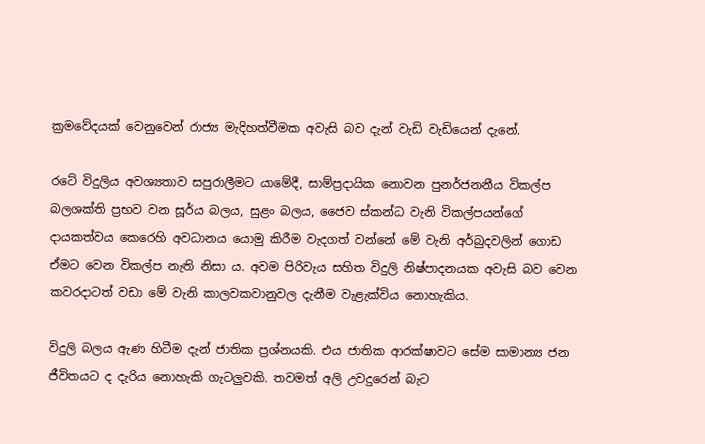ක්‍රමවේදයක් වෙනුවෙන් රාජ්‍ය මැදිහත්වීමක අවැසි බව දැන් වැඩි වැඩියෙන් දැනේ.

රටේ විදුලිය අවශ්‍යතාව සපුරාලීමට යාමේදී, සාම්ප්‍රදායික නොවන පුනර්ජනනීය විකල්ප බලශක්ති ප්‍රභව වන සූර්ය බලය, සුළං බලය, ජෛව ස්කන්ධ වැනි විකල්පයන්ගේ දායකත්වය කෙරෙහි අවධානය යොමු කිරීම වැදගත් වන්නේ මේ වැනි අර්බුදවලින් ගොඩ ඒමට වෙන විකල්ප නැති නිසා ය. අවම පිරිවැය සහිත විදුලි නිෂ්පාදනයක අවැසි බව වෙන කවරදාටත් වඩා මේ වැනි කාලවකවානුවල දැනීම වැළැක්විය නොහැකිය.

විදුලි බලය ඇණ හිටීම දැන් ජාතික ප්‍රශ්නයකි. එය ජාතික ආරක්ෂාවට සේම සාමාන්‍ය ජන ජීවිතයට ද දැරිය නොහැකි ගැටලුවකි. තවමත් අලි උවදුරෙන් බැට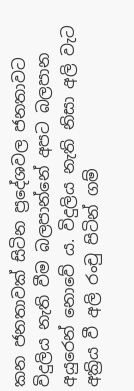කන ජනතාවක් සිටින ප්‍රදේශවල ජනතාවට විදුලිය නැති වීම බලපාන්නේ අපට බලපාන අයුරෙන් නොවේ ය. විදුලිය නැති නිසා අලි වැට අක්‍රිය වී අලි රංචු පිටින් ගම්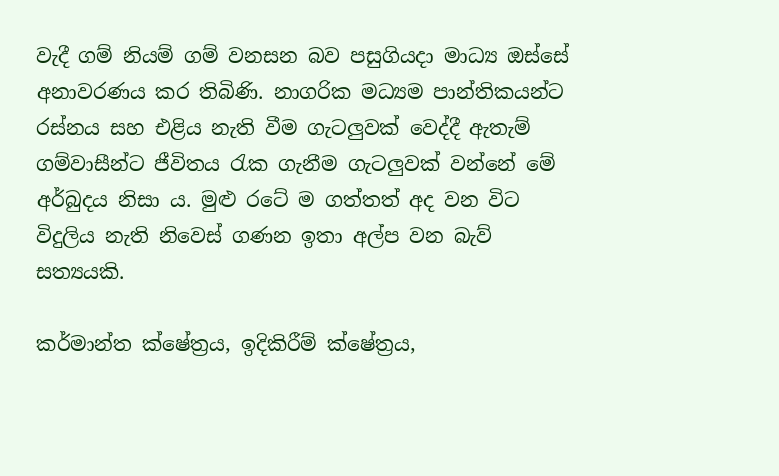වැදී ගම් නියම් ගම් වනසන බව පසුගියදා මාධ්‍ය ඔස්සේ අනාවරණය කර තිබිණි. නාගරික මධ්‍යම පාන්තිකයන්ට රස්නය සහ එළිය නැති වීම ගැටලුවක් වෙද්දී ඇතැම් ගම්වාසීන්ට ජීවිතය රැක ගැනීම ගැටලුවක් වන්නේ මේ අර්බුදය නිසා ය. මුළු රටේ ම ගත්තත් අද වන විට විදුලිය නැති නිවෙස් ගණන ඉතා අල්ප වන බැව් සත්‍යයකි.

කර්මාන්ත ක්ෂේත්‍රය, ඉදිකිරීම් ක්ෂේත්‍රය,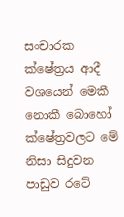සංචාරක ක්ෂේත්‍රය ආදී වශයෙන් මෙකී නොකී බොහෝ ක්ෂේත්‍රවලට මේ නිසා සිදුවන පාඩුව රටේ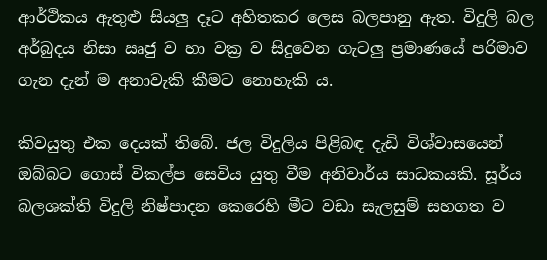ආර්ථිකය ඇතුළු සියලු දෑට අහිතකර ලෙස බලපානු ඇත. විදුලි බල අර්බුදය නිසා ඍජු ව හා වක්‍ර ව සිදුවෙන ගැටලු ප්‍රමාණයේ පරිමාව ගැන දැන් ම අනාවැකි කීමට නොහැකි ය.

කිවයුතු එක දෙයක් තිබේ. ජල විදුලිය පිළිබඳ දැඩි විශ්වාසයෙන් ඔබ්බට ගොස් විකල්ප සෙවිය යුතු වීම අනිවාර්ය සාධකයකි. සූර්ය බලශක්ති විදුලි නිෂ්පාදන කෙරෙහි මීට වඩා සැලසුම් සහගත ව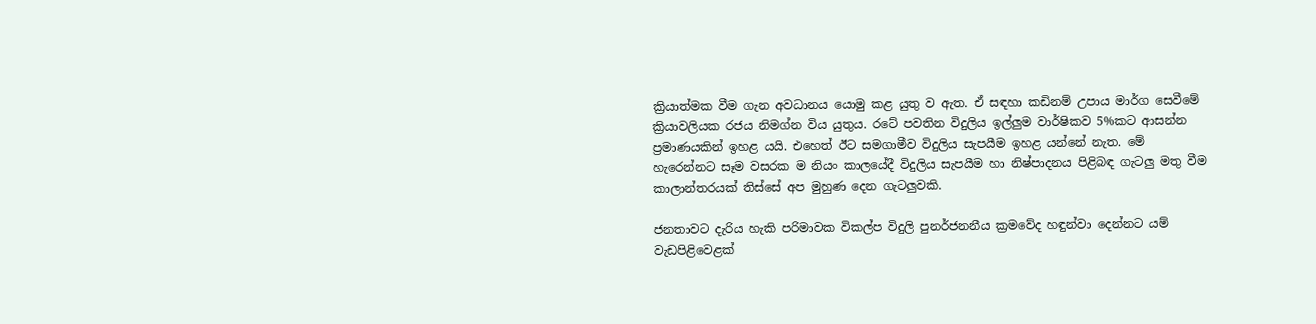ක්‍රියාත්මක වීම ගැන අවධානය යොමු කළ යුතු ව ඇත. ඒ සඳහා කඩිනම් උපාය මාර්ග සෙවීමේ ක්‍රියාවලියක රජය නිමග්න විය යුතුය. රටේ පවතින විදුලිය ඉල්ලුම වාර්ෂිකව 5%කට ආසන්න ප්‍රමාණයකින් ඉහළ යයි. එහෙත් ඊට සමගාමීව විදුලිය සැපයීම ඉහළ යන්නේ නැත. මේ හැරෙන්නට සෑම වසරක ම නියං කාලයේදී විදුලිය සැපයීම හා නිෂ්පාදනය පිළිබඳ ගැටලු මතු වීම කාලාන්තරයක් තිස්සේ අප මුහුණ දෙන ගැටලුවකි.

ජනතාවට දැරිය හැකි පරිමාවක විකල්ප විදුලි පුනර්ජනනීය ක්‍රමවේද හඳුන්වා දෙන්නට යම් වැඩපිළිවෙළක්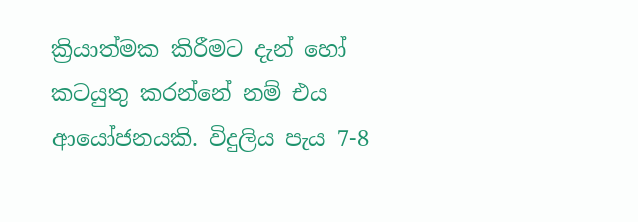ක්‍රියාත්මක කිරීමට දැන් හෝ කටයුතු කරන්නේ නම් එය ආයෝජනයකි. විදුලිය පැය 7-8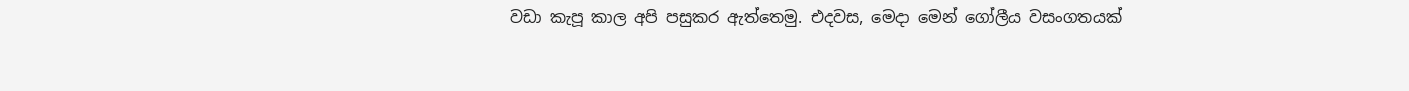වඩා කැපූ කාල අපි පසුකර ඇත්තෙමු. එදවස, මෙදා මෙන් ගෝලීය වසංගතයක්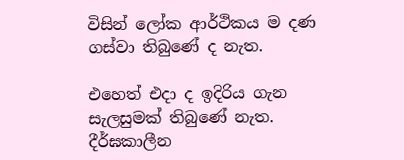විසින් ලෝක ආර්ථිකය ම දණ ගස්වා තිබුණේ ද නැත.

එහෙත් එදා ද ඉදිරිය ගැන සැලසුමක් තිබුණේ නැත. දීර්ඝකාලීන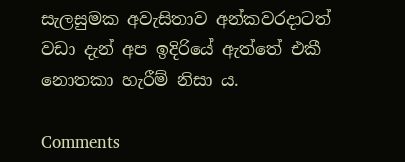සැලසුමක අවැසිතාව අන්කවරදාටත් වඩා දැන් අප ඉදිරියේ ඇත්තේ එකී නොතකා හැරීම් නිසා ය.

Comments